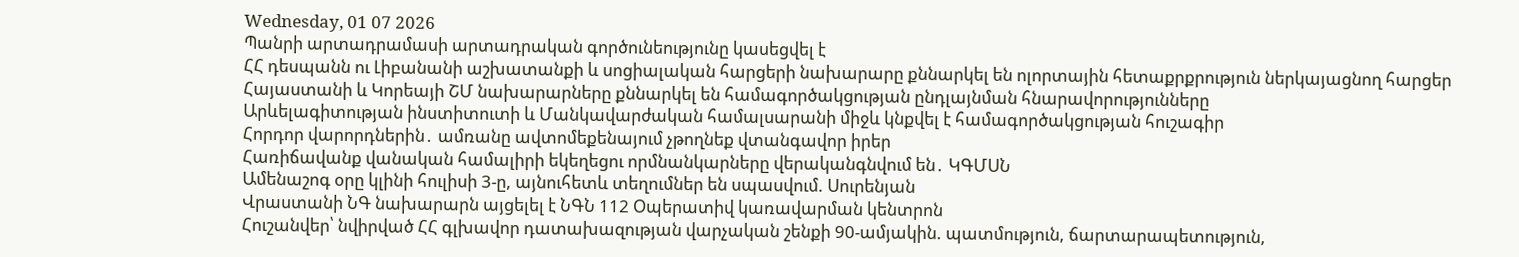Wednesday, 01 07 2026
Պանրի արտադրամասի արտադրական գործունեությունը կասեցվել է
ՀՀ դեսպանն ու Լիբանանի աշխատանքի և սոցիալական հարցերի նախարարը քննարկել են ոլորտային հետաքրքրություն ներկայացնող հարցեր
Հայաստանի և Կորեայի ՇՄ նախարարները քննարկել են համագործակցության ընդլայնման հնարավորությունները
Արևելագիտության ինստիտուտի և Մանկավարժական համալսարանի միջև կնքվել է համագործակցության հուշագիր
Հորդոր վարորդներին․ ամռանը ավտոմեքենայում չթողնեք վտանգավոր իրեր
Հառիճավանք վանական համալիրի եկեղեցու որմնանկարները վերականգնվում են․ ԿԳՄՍՆ
Ամենաշոգ օրը կլինի հուլիսի 3-ը, այնուհետև տեղումներ են սպասվում. Սուրենյան
Վրաստանի ՆԳ նախարարն այցելել է ՆԳՆ 112 Օպերատիվ կառավարման կենտրոն
Հուշանվեր՝ նվիրված ՀՀ գլխավոր դատախազության վարչական շենքի 90-ամյակին. պատմություն, ճարտարապետություն,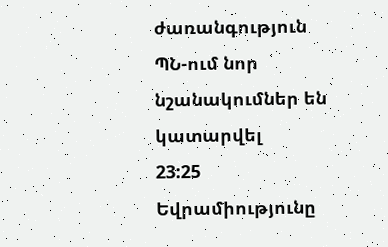ժառանգություն
ՊՆ-ում նոր նշանակումներ են կատարվել
23:25
Եվրամիությունը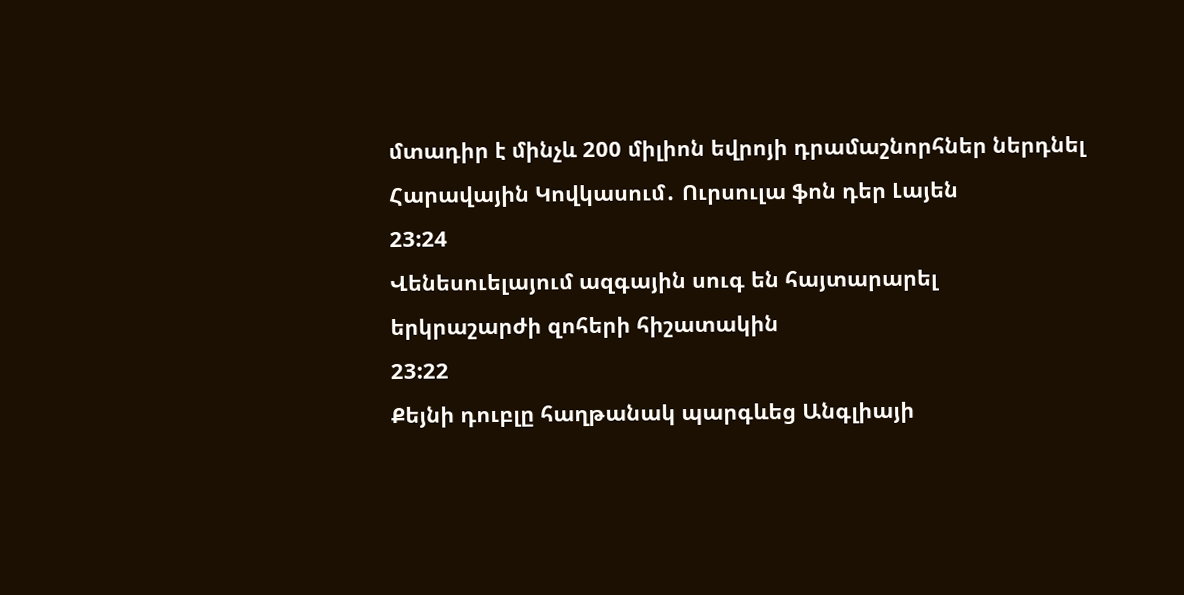մտադիր է մինչև 200 միլիոն եվրոյի դրամաշնորհներ ներդնել Հարավային Կովկասում․ Ուրսուլա ֆոն դեր Լայեն
23:24
Վենեսուելայում ազգային սուգ են հայտարարել երկրաշարժի զոհերի հիշատակին
23:22
Քեյնի դուբլը հաղթանակ պարգևեց Անգլիայի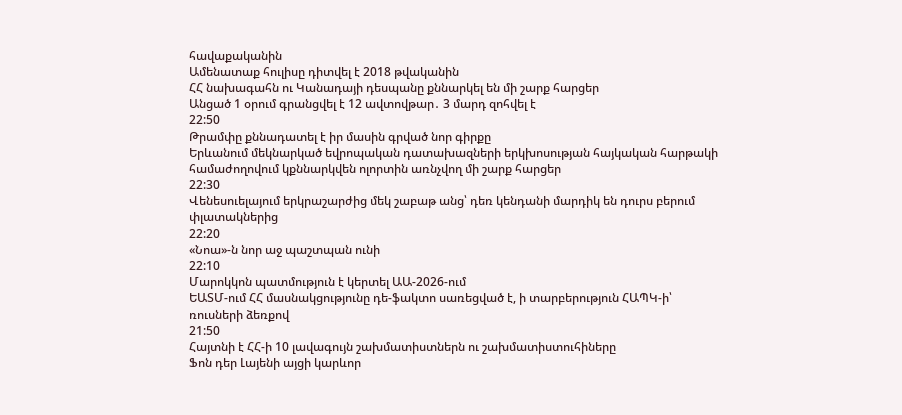հավաքականին
Ամենատաք հուլիսը դիտվել է 2018 թվականին
ՀՀ նախագահն ու Կանադայի դեսպանը քննարկել են մի շարք հարցեր
Անցած 1 օրում գրանցվել է 12 ավտովթար․ 3 մարդ զոհվել է
22:50
Թրամփը քննադատել է իր մասին գրված նոր գիրքը
Երևանում մեկնարկած եվրոպական դատախազների երկխոսության հայկական հարթակի համաժողովում կքննարկվեն ոլորտին առնչվող մի շարք հարցեր
22:30
Վենեսուելայում երկրաշարժից մեկ շաբաթ անց՝ դեռ կենդանի մարդիկ են դուրս բերում փլատակներից
22:20
«Նոա»-ն նոր աջ պաշտպան ունի
22:10
Մարոկկոն պատմություն է կերտել ԱԱ-2026-ում
ԵԱՏՄ-ում ՀՀ մասնակցությունը դե-ֆակտո սառեցված է, ի տարբերություն ՀԱՊԿ-ի՝ ռուսների ձեռքով
21:50
Հայտնի է ՀՀ-ի 10 լավագույն շախմատիստներն ու շախմատիստուհիները
Ֆոն դեր Լայենի այցի կարևոր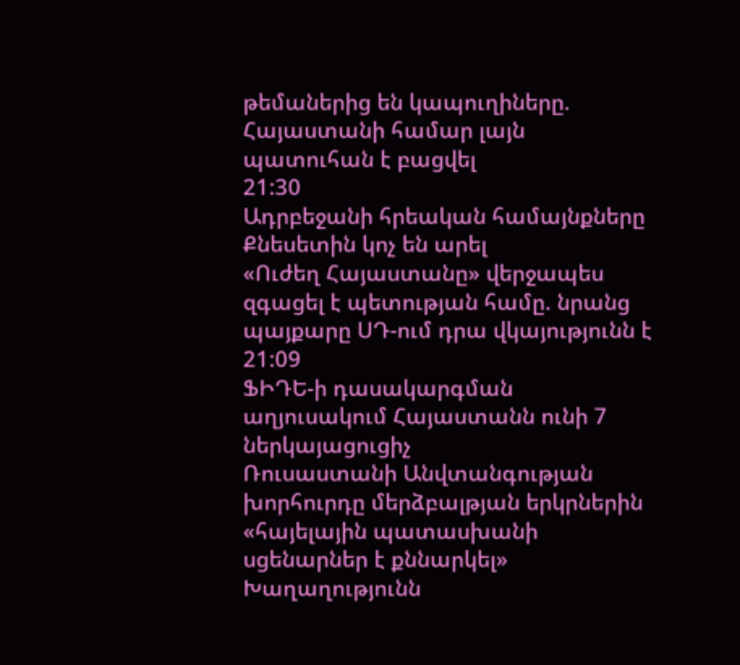թեմաներից են կապուղիները. Հայաստանի համար լայն պատուհան է բացվել
21:30
Ադրբեջանի հրեական համայնքները Քնեսետին կոչ են արել
«Ուժեղ Հայաստանը» վերջապես զգացել է պետության համը. նրանց պայքարը ՍԴ-ում դրա վկայությունն է
21:09
ՖԻԴԵ-ի դասակարգման աղյուսակում Հայաստանն ունի 7 ներկայացուցիչ
Ռուսաստանի Անվտանգության խորհուրդը մերձբալթյան երկրներին «հայելային պատասխանի սցենարներ է քննարկել»
Խաղաղությունն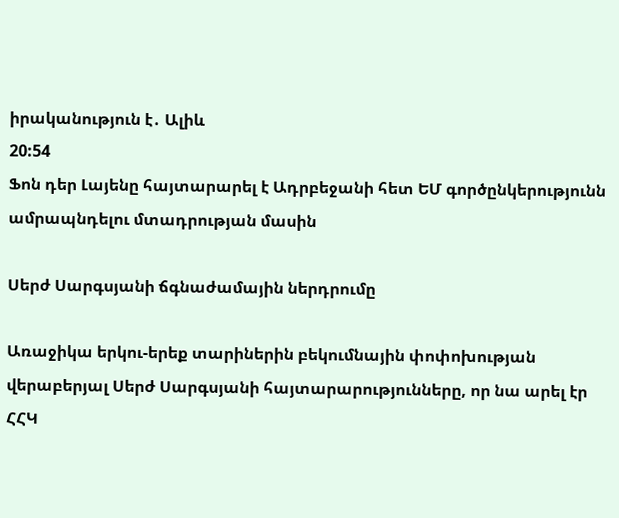իրականություն է․ Ալիև
20:54
Ֆոն դեր Լայենը հայտարարել է Ադրբեջանի հետ ԵՄ գործընկերությունն ամրապնդելու մտադրության մասին

Սերժ Սարգսյանի ճգնաժամային ներդրումը

Առաջիկա երկու-երեք տարիներին բեկումնային փոփոխության վերաբերյալ Սերժ Սարգսյանի հայտարարությունները, որ նա արել էր ՀՀԿ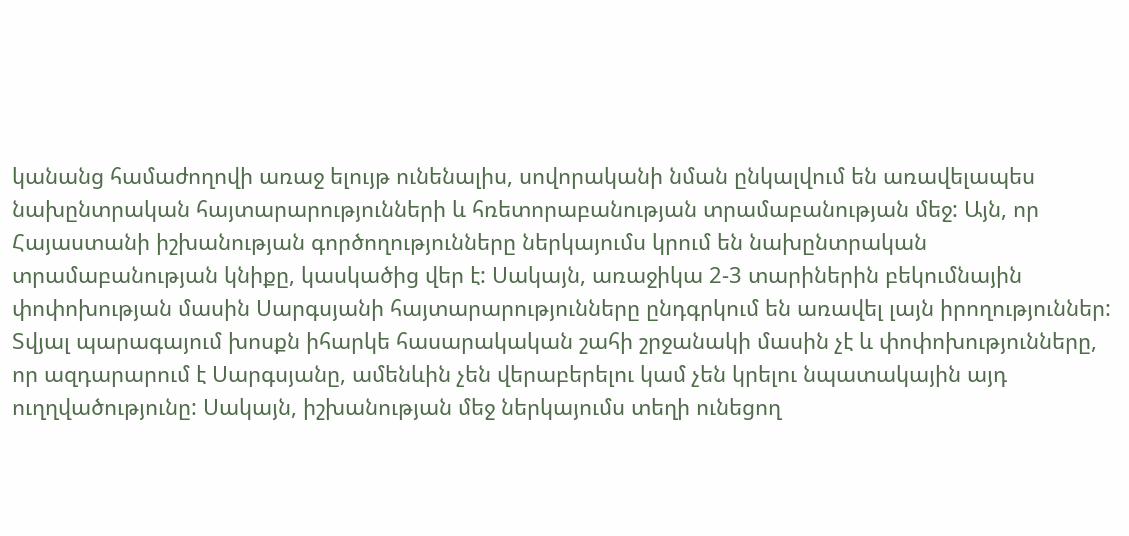կանանց համաժողովի առաջ ելույթ ունենալիս, սովորականի նման ընկալվում են առավելապես նախընտրական հայտարարությունների և հռետորաբանության տրամաբանության մեջ: Այն, որ Հայաստանի իշխանության գործողությունները ներկայումս կրում են նախընտրական տրամաբանության կնիքը, կասկածից վեր է: Սակայն, առաջիկա 2-3 տարիներին բեկումնային փոփոխության մասին Սարգսյանի հայտարարությունները ընդգրկում են առավել լայն իրողություններ: Տվյալ պարագայում խոսքն իհարկե հասարակական շահի շրջանակի մասին չէ և փոփոխությունները, որ ազդարարում է Սարգսյանը, ամենևին չեն վերաբերելու կամ չեն կրելու նպատակային այդ ուղղվածությունը: Սակայն, իշխանության մեջ ներկայումս տեղի ունեցող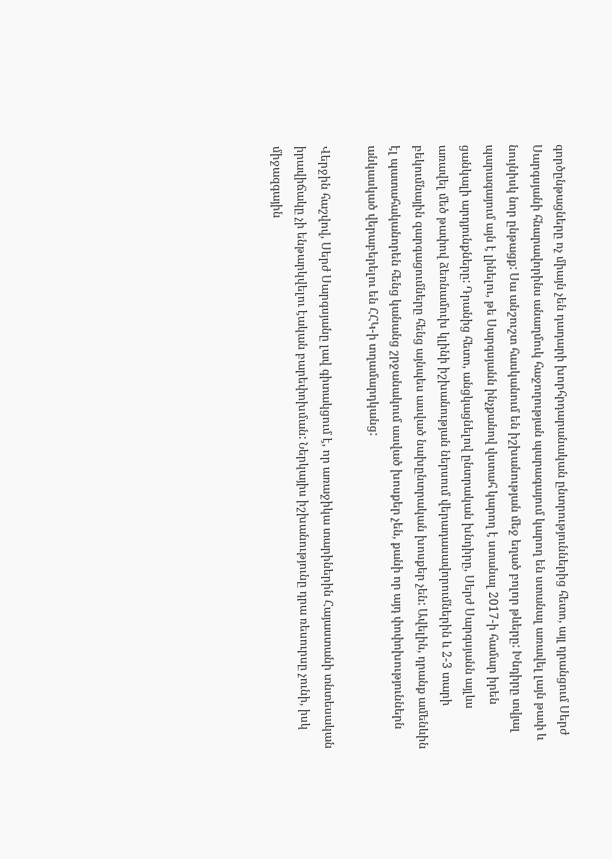գործընթացները ոչ միայն չեն դադարի խորհրդարանական ընտրություններից հետո, այլ դրանցում Սերժ Սարգսյանի հնարավորինս անաղմուկ հաջողության պարագայում կարող են ստանալ առավել լայն թափ և նույնիսկ նոր ընթացք: Սա անշուշտ հասկանում են իշխանության մեջ եղած բոլոր թևերը: Խնդիրը տվյալ պարագայում այն է լինելու, թե Սարգսյանն ինչքանով վստահ կարող է ստանալ 2017-ի համար իրեն ցանկալի արդյունքները: Դրանից հետո, անցկացնելով ընտրական խնդիրը, Սերժ Սարգսյանն այլևս առավել մեծ թափով ձեռնամուխ կլինի իշխանության ներսում վերադասավորումներին և 2-3 տարի բեկումնային զարգացումները հենց այնպես ասված նախընտրական խոսքեր չեն: Ավելին, դրանք ամենևին էլ պատահականորեն հենց կանանց շրջանակում ասված խոսքեր չեն, քանի որ այդ փոփոխություններն անկասկած վերաբերելու են ՀՀԿ-ի տղամարդկանց:

Վերջին հաշվով, Սերժ Սարգսյանը լավ գիտակցում է, որ առաջիկա տարիներին Հայաստանի տնտեսական իրավիճակը չի ենթարկվելու էական բարեփոխման: Ներկայիս իշխանությունը դրա ռեսուրսը չունի, իսկ միջազգային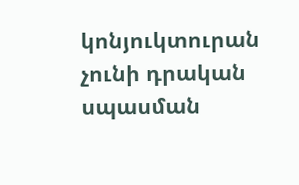կոնյուկտուրան չունի դրական սպասման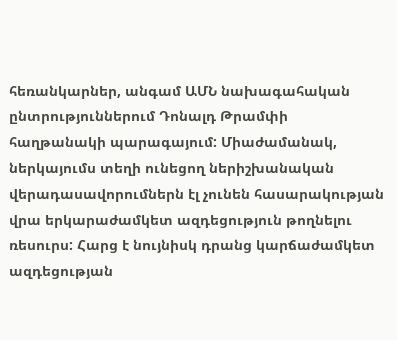հեռանկարներ, անգամ ԱՄՆ նախագահական ընտրություններում Դոնալդ Թրամփի հաղթանակի պարագայում: Միաժամանակ, ներկայումս տեղի ունեցող ներիշխանական վերադասավորումներն էլ չունեն հասարակության վրա երկարաժամկետ ազդեցություն թողնելու ռեսուրս: Հարց է նույնիսկ դրանց կարճաժամկետ ազդեցության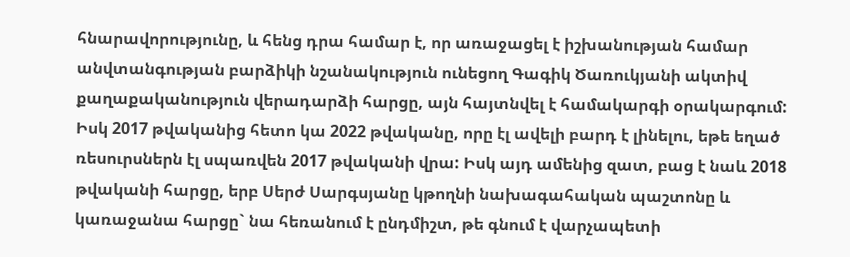հնարավորությունը, և հենց դրա համար է, որ առաջացել է իշխանության համար անվտանգության բարձիկի նշանակություն ունեցող Գագիկ Ծառուկյանի ակտիվ քաղաքականություն վերադարձի հարցը, այն հայտնվել է համակարգի օրակարգում: Իսկ 2017 թվականից հետո կա 2022 թվականը, որը էլ ավելի բարդ է լինելու, եթե եղած ռեսուրսներն էլ սպառվեն 2017 թվականի վրա: Իսկ այդ ամենից զատ, բաց է նաև 2018 թվականի հարցը, երբ Սերժ Սարգսյանը կթողնի նախագահական պաշտոնը և կառաջանա հարցը` նա հեռանում է ընդմիշտ, թե գնում է վարչապետի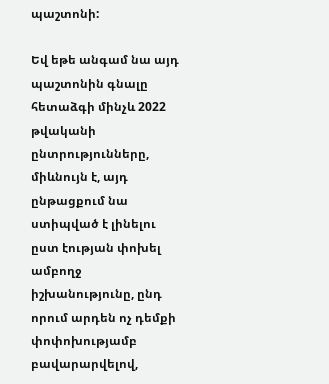պաշտոնի:

Եվ եթե անգամ նա այդ պաշտոնին գնալը հետաձգի մինչև 2022 թվականի ընտրությունները, միևնույն է, այդ ընթացքում նա ստիպված է լինելու ըստ էության փոխել ամբողջ իշխանությունը, ընդ որում արդեն ոչ դեմքի փոփոխությամբ բավարարվելով,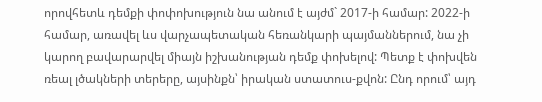որովհետև դեմքի փոփոխություն նա անում է այժմ` 2017-ի համար: 2022-ի համար, առավել ևս վարչապետական հեռանկարի պայմաններում, նա չի կարող բավարարվել միայն իշխանության դեմք փոխելով: Պետք է փոխվեն ռեալ լծակների տերերը, այսինքն՝ իրական ստատուս-քվոն: Ընդ որում՝ այդ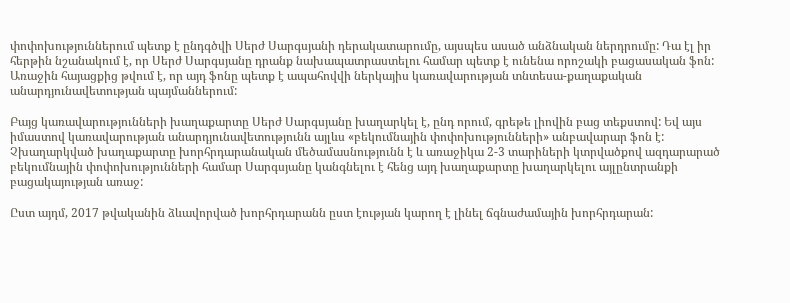փոփոխություններում պետք է ընդգծվի Սերժ Սարգսյանի դերակատարումը, այսպես ասած անձնական ներդրումը: Դա էլ իր հերթին նշանակում է, որ Սերժ Սարգսյանը դրանք նախապատրաստելու համար պետք է ունենա որոշակի բացասական ֆոն: Առաջին հայացքից թվում է, որ այդ ֆոնը պետք է ապահովվի ներկայիս կառավարության տնտեսա-քաղաքական անարդյունավետության պայմաններում:

Բայց կառավարությունների խաղաքարտը Սերժ Սարգսյանը խաղարկել է, ընդ որում, գրեթե լիովին բաց տեքստով: Եվ այս իմաստով կառավարության անարդյունավետությունն այլևս «բեկումնային փոփոխությունների» անբավարար ֆոն է: Չխաղարկված խաղաքարտը խորհրդարանական մեծամասնությունն է և առաջիկա 2-3 տարիների կտրվածքով ազդարարած բեկումնային փոփոխությունների համար Սարգսյանը կանգնելու է հենց այդ խաղաքարտը խաղարկելու այլընտրանքի բացակայության առաջ:

Ըստ այդմ, 2017 թվականին ձևավորված խորհրդարանն ըստ էության կարող է լինել ճգնաժամային խորհրդարան: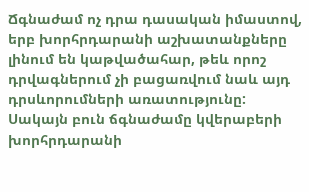Ճգնաժամ ոչ դրա դասական իմաստով, երբ խորհրդարանի աշխատանքները լինում են կաթվածահար, թեև որոշ դրվագներում չի բացառվում նաև այդ դրսևորումների առատությունը: Սակայն բուն ճգնաժամը կվերաբերի խորհրդարանի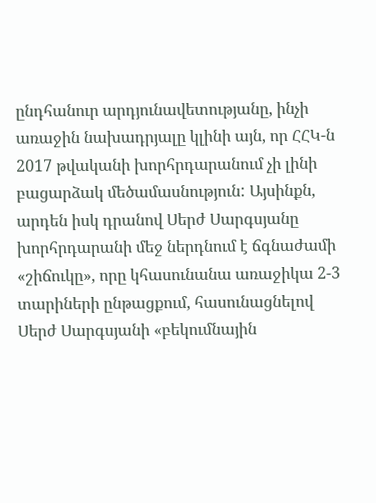ընդհանուր արդյունավետությանը, ինչի առաջին նախադրյալը կլինի այն, որ ՀՀԿ-ն 2017 թվականի խորհրդարանում չի լինի բացարձակ մեծամասնություն: Այսինքն, արդեն իսկ դրանով Սերժ Սարգսյանը խորհրդարանի մեջ ներդնում է ճգնաժամի «շիճուկը», որը կհասունանա առաջիկա 2-3 տարիների ընթացքում, հասունացնելով Սերժ Սարգսյանի «բեկումնային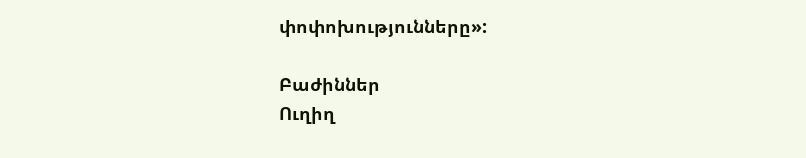փոփոխությունները»:

Բաժիններ
Ուղիղ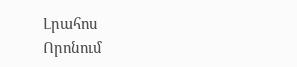Լրահոս
Որոնում